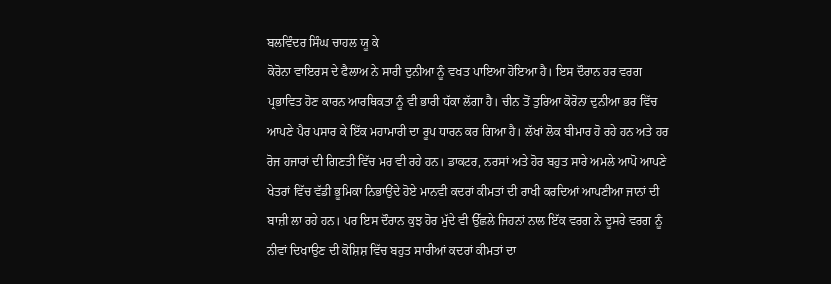ਬਲਵਿੰਦਰ ਸਿੰਘ ਚਾਹਲ ਯੂ ਕੇ
ਕੋਰੋਨਾ ਵਾਇਰਸ ਦੇ ਫੈਲਾਅ ਨੇ ਸਾਰੀ ਦੁਨੀਆ ਨੂੰ ਵਖਤ ਪਾਇਆ ਹੋਇਆ ਹੈ। ਇਸ ਦੌਰਾਨ ਹਰ ਵਰਗ ਪ੍ਰਭਾਵਿਤ ਹੋਣ ਕਾਰਨ ਆਰਥਿਕਤਾ ਨੂੰ ਵੀ ਭਾਰੀ ਧੱਕਾ ਲੱਗਾ ਹੈ। ਚੀਨ ਤੋਂ ਤੁਰਿਆ ਕੋਰੋਨਾ ਦੁਨੀਆ ਭਰ ਵਿੱਚ ਆਪਣੇ ਪੈਰ ਪਸਾਰ ਕੇ ਇੱਕ ਮਹਾਮਾਰੀ ਦਾ ਰੂਪ ਧਾਰਨ ਕਰ ਗਿਆ ਹੈ। ਲੱਖਾਂ ਲੋਕ ਬੀਮਾਰ ਹੋ ਰਹੇ ਹਨ ਅਤੇ ਹਰ ਰੋਜ ਹਜਾਰਾਂ ਦੀ ਗਿਣਤੀ ਵਿੱਚ ਮਰ ਵੀ ਰਹੇ ਹਨ। ਡਾਕਟਰ, ਨਰਸਾਂ ਅਤੇ ਹੋਰ ਬਹੁਤ ਸਾਰੇ ਅਮਲੇ ਆਪੋ ਆਪਣੇ ਖੇਤਰਾਂ ਵਿੱਚ ਵੱਡੀ ਭੂਮਿਕਾ ਨਿਭਾਉਂਦੇ ਹੋਏ ਮਾਨਵੀ ਕਦਰਾਂ ਕੀਮਤਾਂ ਦੀ ਰਾਖੀ ਕਰਦਿਆਂ ਆਪਣੀਆ ਜਾਨਾਂ ਦੀ ਬਾਜ਼ੀ ਲਾ ਰਹੇ ਹਨ। ਪਰ ਇਸ ਦੌਰਾਨ ਕੁਝ ਹੋਰ ਮੁੱਦੇ ਵੀ ਉੱਛਲੇ ਜਿਹਨਾਂ ਨਾਲ ਇੱਕ ਵਰਗ ਨੇ ਦੂਸਰੇ ਵਰਗ ਨੂੰ ਨੀਵਾਂ ਦਿਖਾਉਣ ਦੀ ਕੋਸ਼ਿਸ਼ ਵਿੱਚ ਬਹੁਤ ਸਾਰੀਆਂ ਕਦਰਾਂ ਕੀਮਤਾਂ ਦਾ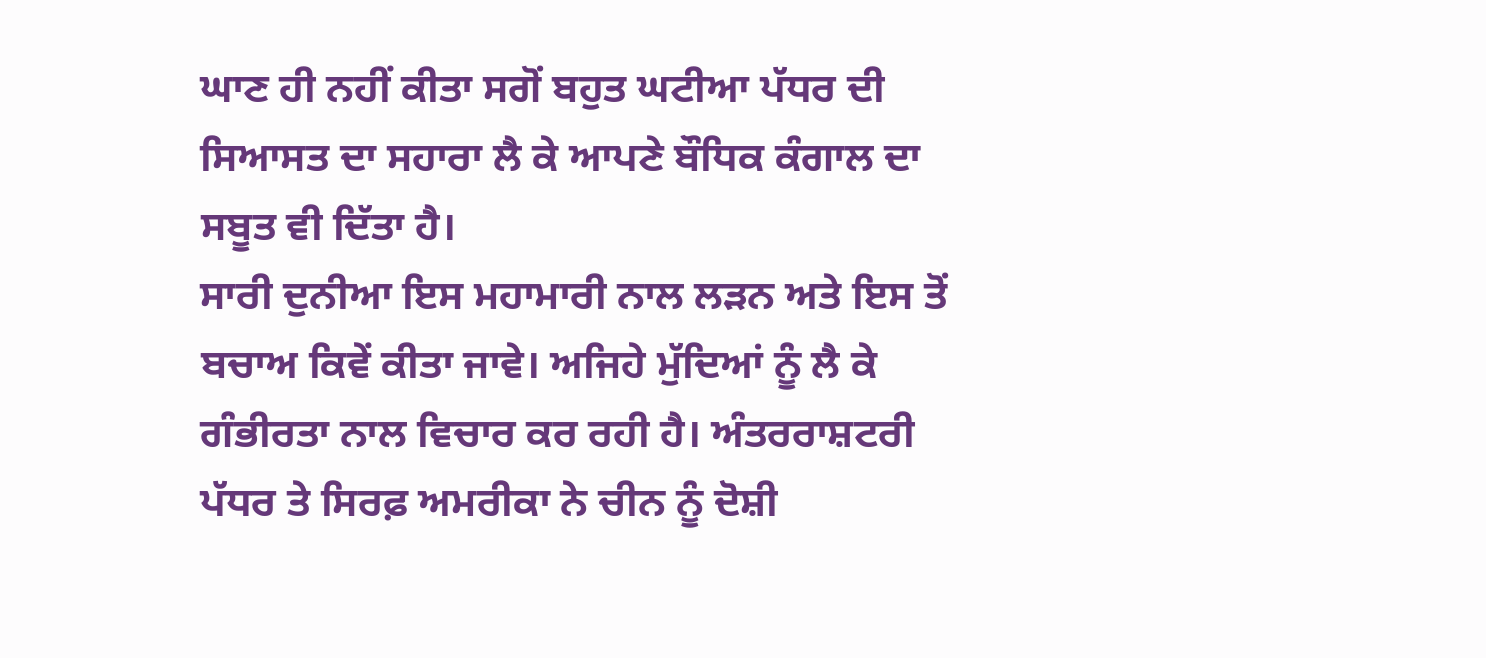ਘਾਣ ਹੀ ਨਹੀਂ ਕੀਤਾ ਸਗੋਂ ਬਹੁਤ ਘਟੀਆ ਪੱਧਰ ਦੀ ਸਿਆਸਤ ਦਾ ਸਹਾਰਾ ਲੈ ਕੇ ਆਪਣੇ ਬੌਧਿਕ ਕੰਗਾਲ ਦਾ ਸਬੂਤ ਵੀ ਦਿੱਤਾ ਹੈ।
ਸਾਰੀ ਦੁਨੀਆ ਇਸ ਮਹਾਮਾਰੀ ਨਾਲ ਲੜਨ ਅਤੇ ਇਸ ਤੋਂ ਬਚਾਅ ਕਿਵੇਂ ਕੀਤਾ ਜਾਵੇ। ਅਜਿਹੇ ਮੁੱਦਿਆਂ ਨੂੰ ਲੈ ਕੇ ਗੰਭੀਰਤਾ ਨਾਲ ਵਿਚਾਰ ਕਰ ਰਹੀ ਹੈ। ਅੰਤਰਰਾਸ਼ਟਰੀ ਪੱਧਰ ਤੇ ਸਿਰਫ਼ ਅਮਰੀਕਾ ਨੇ ਚੀਨ ਨੂੰ ਦੋਸ਼ੀ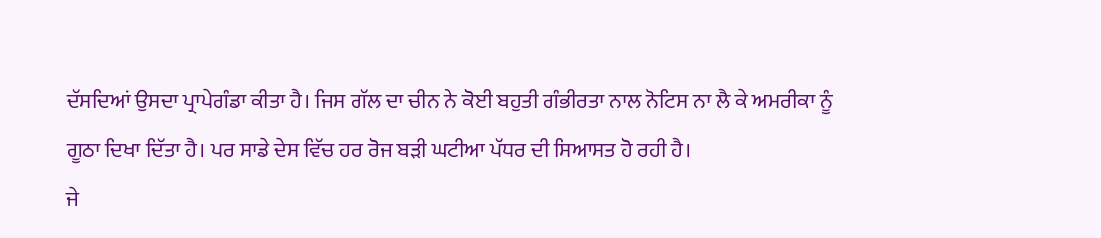ਦੱਸਦਿਆਂ ਉਸਦਾ ਪ੍ਰਾਪੇਗੰਡਾ ਕੀਤਾ ਹੈ। ਜਿਸ ਗੱਲ ਦਾ ਚੀਨ ਨੇ ਕੋਈ ਬਹੁਤੀ ਗੰਭੀਰਤਾ ਨਾਲ ਨੋਟਿਸ ਨਾ ਲੈ ਕੇ ਅਮਰੀਕਾ ਨੂੰ ਗੂਠਾ ਦਿਖਾ ਦਿੱਤਾ ਹੈ। ਪਰ ਸਾਡੇ ਦੇਸ ਵਿੱਚ ਹਰ ਰੋਜ ਬੜੀ ਘਟੀਆ ਪੱਧਰ ਦੀ ਸਿਆਸਤ ਹੋ ਰਹੀ ਹੈ।
ਜੇ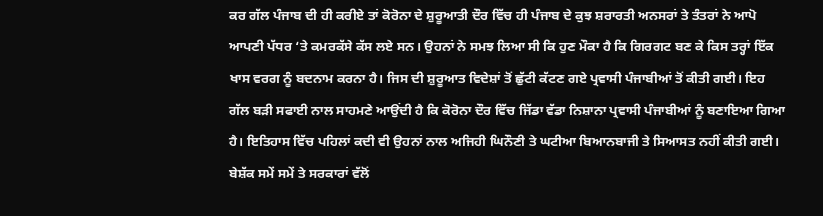ਕਰ ਗੱਲ ਪੰਜਾਬ ਦੀ ਹੀ ਕਰੀਏ ਤਾਂ ਕੋਰੋਨਾ ਦੇ ਸ਼ੁਰੂਆਤੀ ਦੌਰ ਵਿੱਚ ਹੀ ਪੰਜਾਬ ਦੇ ਕੁਝ ਸ਼ਰਾਰਤੀ ਅਨਸਰਾਂ ਤੇ ਤੰਤਰਾਂ ਨੇ ਆਪੋ ਆਪਣੀ ਪੱਧਰ ‘ਤੇ ਕਮਰਕੱਸੇ ਕੱਸ ਲਏ ਸਨ। ਉਹਨਾਂ ਨੇ ਸਮਝ ਲਿਆ ਸੀ ਕਿ ਹੁਣ ਮੌਕਾ ਹੈ ਕਿ ਗਿਰਗਟ ਬਣ ਕੇ ਕਿਸ ਤਰ੍ਹਾਂ ਇੱਕ ਖਾਸ ਵਰਗ ਨੂੰ ਬਦਨਾਮ ਕਰਨਾ ਹੈ। ਜਿਸ ਦੀ ਸ਼ੁਰੂਆਤ ਵਿਦੇਸ਼ਾਂ ਤੋਂ ਛੁੱਟੀ ਕੱਟਣ ਗਏ ਪ੍ਰਵਾਸੀ ਪੰਜਾਬੀਆਂ ਤੋਂ ਕੀਤੀ ਗਈ। ਇਹ ਗੱਲ ਬੜੀ ਸਫਾਈ ਨਾਲ ਸਾਹਮਣੇ ਆਉਂਦੀ ਹੈ ਕਿ ਕੋਰੋਨਾ ਦੌਰ ਵਿੱਚ ਜਿੱਡਾ ਵੱਡਾ ਨਿਸ਼ਾਨਾ ਪ੍ਰਵਾਸੀ ਪੰਜਾਬੀਆਂ ਨੂੰ ਬਣਾਇਆ ਗਿਆ ਹੈ। ਇਤਿਹਾਸ ਵਿੱਚ ਪਹਿਲਾਂ ਕਦੀ ਵੀ ਉਹਨਾਂ ਨਾਲ ਅਜਿਹੀ ਘਿਨੌਣੀ ਤੇ ਘਟੀਆ ਬਿਆਨਬਾਜੀ ਤੇ ਸਿਆਸਤ ਨਹੀਂ ਕੀਤੀ ਗਈ। ਬੇਸ਼ੱਕ ਸਮੇਂ ਸਮੇਂ ਤੇ ਸਰਕਾਰਾਂ ਵੱਲੋਂ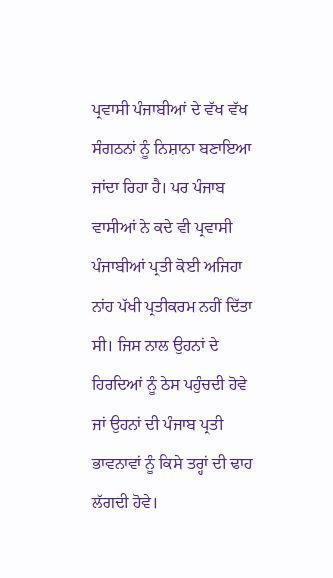ਪ੍ਰਵਾਸੀ ਪੰਜਾਬੀਆਂ ਦੇ ਵੱਖ ਵੱਖ ਸੰਗਠਨਾਂ ਨੂੰ ਨਿਸ਼ਾਨਾ ਬਣਾਇਆ ਜਾਂਦਾ ਰਿਹਾ ਹੈ। ਪਰ ਪੰਜਾਬ ਵਾਸੀਆਂ ਨੇ ਕਦੇ ਵੀ ਪ੍ਰਵਾਸੀ ਪੰਜਾਬੀਆਂ ਪ੍ਰਤੀ ਕੋਈ ਅਜਿਹਾ ਨਾਂਹ ਪੱਖੀ ਪ੍ਰਤੀਕਰਮ ਨਹੀਂ ਦਿੱਤਾ ਸੀ। ਜਿਸ ਨਾਲ ਉਹਨਾਂ ਦੇ ਹਿਰਦਿਆਂ ਨੂੰ ਠੇਸ ਪਹੁੰਚਦੀ ਹੋਵੇ ਜਾਂ ਉਹਨਾਂ ਦੀ ਪੰਜਾਬ ਪ੍ਰਤੀ ਭਾਵਨਾਵਾਂ ਨੂੰ ਕਿਸੇ ਤਰ੍ਹਾਂ ਦੀ ਢਾਹ ਲੱਗਦੀ ਹੋਵੇ।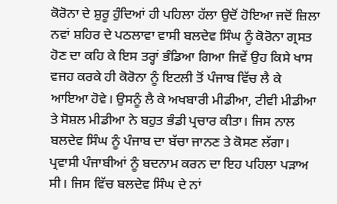ਕੋਰੋਨਾ ਦੇ ਸ਼ੁਰੂ ਹੁੰਦਿਆਂ ਹੀ ਪਹਿਲਾ ਹੱਲਾ ਉਦੋਂ ਹੋਇਆ ਜਦੋਂ ਜ਼ਿਲਾ ਨਵਾਂ ਸ਼ਹਿਰ ਦੇ ਪਠਲਾਵਾ ਵਾਸੀ ਬਲਦੇਵ ਸਿੰਘ ਨੂੰ ਕੋਰੋਨਾ ਗ੍ਰਸਤ ਹੋਣ ਦਾ ਕਹਿ ਕੇ ਇਸ ਤਰ੍ਹਾਂ ਭੰਡਿਆ ਗਿਆ ਜਿਵੇਂ ਉਹ ਕਿਸੇ ਖਾਸ ਵਜਹ ਕਰਕੇ ਹੀ ਕੋਰੋਨਾ ਨੂੰ ਇਟਲੀ ਤੋਂ ਪੰਜਾਬ ਵਿੱਚ ਲੈ ਕੇ ਆਇਆ ਹੋਵੇ। ਉਸਨੂੰ ਲੈ ਕੇ ਅਖਬਾਰੀ ਮੀਡੀਆ, ਟੀਵੀ ਮੀਡੀਆ ਤੇ ਸੋਸ਼ਲ ਮੀਡੀਆ ਨੇ ਬਹੁਤ ਭੰਡੀ ਪ੍ਰਚਾਰ ਕੀਤਾ। ਜਿਸ ਨਾਲ ਬਲਦੇਵ ਸਿੰਘ ਨੂੰ ਪੰਜਾਬ ਦਾ ਬੱਚਾ ਜਾਨਣ ਤੇ ਕੋਸਣ ਲੱਗਾ। ਪ੍ਰਵਾਸੀ ਪੰਜਾਬੀਆਂ ਨੂੰ ਬਦਨਾਮ ਕਰਨ ਦਾ ਇਹ ਪਹਿਲਾ ਪੜਾਅ ਸੀ। ਜਿਸ ਵਿੱਚ ਬਲਦੇਵ ਸਿੰਘ ਦੇ ਨਾਂ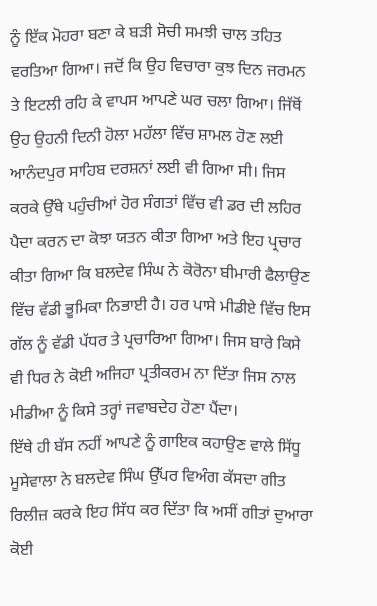ਨੂੰ ਇੱਕ ਮੋਹਰਾ ਬਣਾ ਕੇ ਬੜੀ ਸੋਚੀ ਸਮਝੀ ਚਾਲ ਤਹਿਤ ਵਰਤਿਆ ਗਿਆ। ਜਦੋਂ ਕਿ ਉਹ ਵਿਚਾਰਾ ਕੁਝ ਦਿਨ ਜਰਮਨ ਤੇ ਇਟਲੀ ਰਹਿ ਕੇ ਵਾਪਸ ਆਪਣੇ ਘਰ ਚਲਾ ਗਿਆ। ਜਿੱਥੋਂ ਉਹ ਉਹਨੀ ਦਿਨੀ ਹੋਲਾ ਮਹੱਲਾ ਵਿੱਚ ਸ਼ਾਮਲ ਹੋਣ ਲਈ ਆਨੰਦਪੁਰ ਸਾਹਿਬ ਦਰਸ਼ਨਾਂ ਲਈ ਵੀ ਗਿਆ ਸੀ। ਜਿਸ ਕਰਕੇ ਉੱਥੇ ਪਹੁੰਚੀਆਂ ਹੋਰ ਸੰਗਤਾਂ ਵਿੱਚ ਵੀ ਡਰ ਦੀ ਲਹਿਰ ਪੈਦਾ ਕਰਨ ਦਾ ਕੋਝਾ ਯਤਨ ਕੀਤਾ ਗਿਆ ਅਤੇ ਇਹ ਪ੍ਰਚਾਰ ਕੀਤਾ ਗਿਆ ਕਿ ਬਲਦੇਵ ਸਿੰਘ ਨੇ ਕੋਰੋਨਾ ਬੀਮਾਰੀ ਫੈਲਾਉਣ ਵਿੱਚ ਵੱਡੀ ਭੂਮਿਕਾ ਨਿਭਾਈ ਹੈ। ਹਰ ਪਾਸੇ ਮੀਡੀਏ ਵਿੱਚ ਇਸ ਗੱਲ ਨੂੰ ਵੱਡੀ ਪੱਧਰ ਤੇ ਪ੍ਰਚਾਰਿਆ ਗਿਆ। ਜਿਸ ਬਾਰੇ ਕਿਸੇ ਵੀ ਧਿਰ ਨੇ ਕੋਈ ਅਜਿਹਾ ਪ੍ਰਤੀਕਰਮ ਨਾ ਦਿੱਤਾ ਜਿਸ ਨਾਲ ਮੀਡੀਆ ਨੂੰ ਕਿਸੇ ਤਰ੍ਹਾਂ ਜਵਾਬਦੇਹ ਹੋਣਾ ਪੈਂਦਾ।
ਇੱਥੇ ਹੀ ਬੱਸ ਨਹੀਂ ਆਪਣੇ ਨੂੰ ਗਾਇਕ ਕਹਾਉਣ ਵਾਲੇ ਸਿੱਧੂ ਮੂਸੇਵਾਲਾ ਨੇ ਬਲਦੇਵ ਸਿੰਘ ਉੱਪਰ ਵਿਅੰਗ ਕੱਸਦਾ ਗੀਤ ਰਿਲੀਜ਼ ਕਰਕੇ ਇਹ ਸਿੱਧ ਕਰ ਦਿੱਤਾ ਕਿ ਅਸੀਂ ਗੀਤਾਂ ਦੁਆਰਾ ਕੋਈ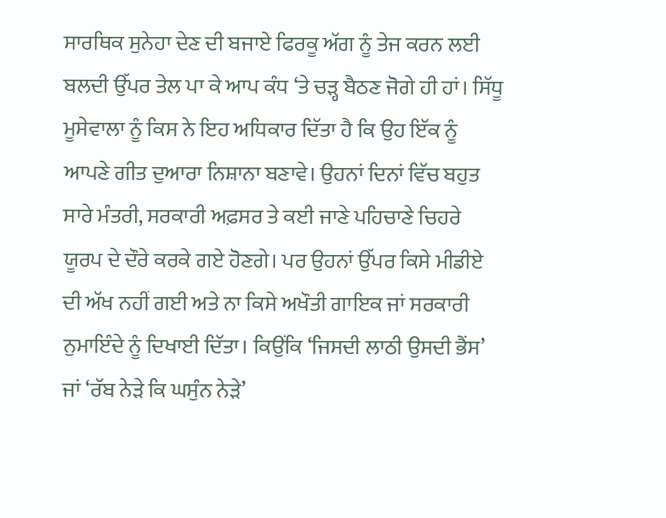ਸਾਰਥਿਕ ਸੁਨੇਹਾ ਦੇਣ ਦੀ ਬਜਾਏ ਫਿਰਕੂ ਅੱਗ ਨੂੰ ਤੇਜ ਕਰਨ ਲਈ ਬਲਦੀ ਉੱਪਰ ਤੇਲ ਪਾ ਕੇ ਆਪ ਕੰਧ ‘ਤੇ ਚੜ੍ਹ ਬੈਠਣ ਜੋਗੇ ਹੀ ਹਾਂ। ਸਿੱਧੂ ਮੂਸੇਵਾਲਾ ਨੂੰ ਕਿਸ ਨੇ ਇਹ ਅਧਿਕਾਰ ਦਿੱਤਾ ਹੈ ਕਿ ਉਹ ਇੱਕ ਨੂੰ ਆਪਣੇ ਗੀਤ ਦੁਆਰਾ ਨਿਸ਼ਾਨਾ ਬਣਾਵੇ। ਉਹਨਾਂ ਦਿਨਾਂ ਵਿੱਚ ਬਹੁਤ ਸਾਰੇ ਮੰਤਰੀ, ਸਰਕਾਰੀ ਅਫ਼ਸਰ ਤੇ ਕਈ ਜਾਣੇ ਪਹਿਚਾਣੇ ਚਿਹਰੇ ਯੂਰਪ ਦੇ ਦੌਰੇ ਕਰਕੇ ਗਏ ਹੋਣਗੇ। ਪਰ ਉਹਨਾਂ ਉੱਪਰ ਕਿਸੇ ਮੀਡੀਏ ਦੀ ਅੱਖ ਨਹੀਂ ਗਈ ਅਤੇ ਨਾ ਕਿਸੇ ਅਖੌਤੀ ਗਾਇਕ ਜਾਂ ਸਰਕਾਰੀ ਨੁਮਾਇੰਦੇ ਨੂੰ ਦਿਖਾਈ ਦਿੱਤਾ। ਕਿਉਂਕਿ ‘ਜਿਸਦੀ ਲਾਠੀ ਉਸਦੀ ਭੈਂਸ’ ਜਾਂ ‘ਰੱਬ ਨੇੜੇ ਕਿ ਘਸੁੰਨ ਨੇੜੇ’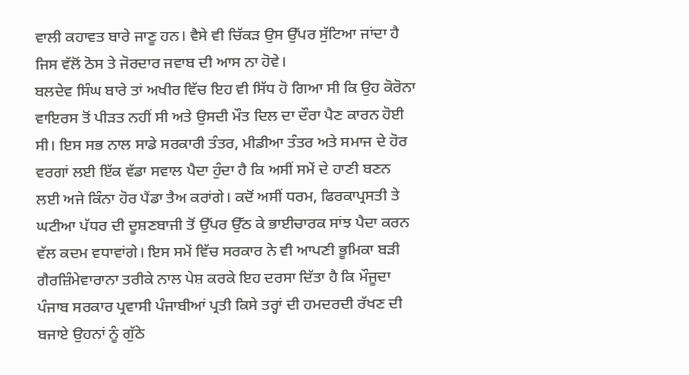ਵਾਲੀ ਕਹਾਵਤ ਬਾਰੇ ਜਾਣੂ ਹਨ। ਵੈਸੇ ਵੀ ਚਿੱਕੜ ਉਸ ਉੱਪਰ ਸੁੱਟਿਆ ਜਾਂਦਾ ਹੈ ਜਿਸ ਵੱਲੋਂ ਠੋਸ ਤੇ ਜੋਰਦਾਰ ਜਵਾਬ ਦੀ ਆਸ ਨਾ ਹੋਵੇ।
ਬਲਦੇਵ ਸਿੰਘ ਬਾਰੇ ਤਾਂ ਅਖੀਰ ਵਿੱਚ ਇਹ ਵੀ ਸਿੱਧ ਹੋ ਗਿਆ ਸੀ ਕਿ ਉਹ ਕੋਰੋਨਾ ਵਾਇਰਸ ਤੋਂ ਪੀੜਤ ਨਹੀਂ ਸੀ ਅਤੇ ਉਸਦੀ ਮੌਤ ਦਿਲ ਦਾ ਦੌਰਾ ਪੈਣ ਕਾਰਨ ਹੋਈ ਸੀ। ਇਸ ਸਭ ਨਾਲ ਸਾਡੇ ਸਰਕਾਰੀ ਤੰਤਰ, ਮੀਡੀਆ ਤੰਤਰ ਅਤੇ ਸਮਾਜ ਦੇ ਹੋਰ ਵਰਗਾਂ ਲਈ ਇੱਕ ਵੱਡਾ ਸਵਾਲ ਪੈਦਾ ਹੁੰਦਾ ਹੈ ਕਿ ਅਸੀਂ ਸਮੇਂ ਦੇ ਹਾਣੀ ਬਣਨ ਲਈ ਅਜੇ ਕਿੰਨਾ ਹੋਰ ਪੈਂਡਾ ਤੈਅ ਕਰਾਂਗੇ। ਕਦੋਂ ਅਸੀਂ ਧਰਮ, ਫਿਰਕਾਪ੍ਰਸਤੀ ਤੇ ਘਟੀਆ ਪੱਧਰ ਦੀ ਦੂਸ਼ਣਬਾਜੀ ਤੋਂ ਉੱਪਰ ਉੱਠ ਕੇ ਭਾਈਚਾਰਕ ਸਾਂਝ ਪੈਦਾ ਕਰਨ ਵੱਲ ਕਦਮ ਵਧਾਵਾਂਗੇ। ਇਸ ਸਮੇਂ ਵਿੱਚ ਸਰਕਾਰ ਨੇ ਵੀ ਆਪਣੀ ਭੂਮਿਕਾ ਬੜੀ ਗੈਰਜ਼ਿੰਮੇਵਾਰਾਨਾ ਤਰੀਕੇ ਨਾਲ ਪੇਸ਼ ਕਰਕੇ ਇਹ ਦਰਸਾ ਦਿੱਤਾ ਹੈ ਕਿ ਮੌਜੂਦਾ ਪੰਜਾਬ ਸਰਕਾਰ ਪ੍ਰਵਾਸੀ ਪੰਜਾਬੀਆਂ ਪ੍ਰਤੀ ਕਿਸੇ ਤਰ੍ਹਾਂ ਦੀ ਹਮਦਰਦੀ ਰੱਖਣ ਦੀ ਬਜਾਏ ਉਹਨਾਂ ਨੂੰ ਗੁੱਠੇ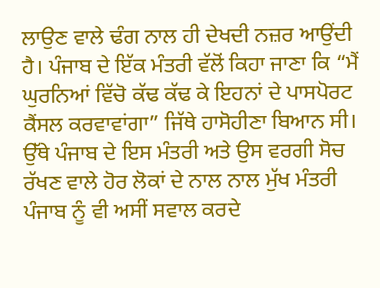ਲਾਉਣ ਵਾਲੇ ਢੰਗ ਨਾਲ ਹੀ ਦੇਖਦੀ ਨਜ਼ਰ ਆਉਂਦੀ ਹੈ। ਪੰਜਾਬ ਦੇ ਇੱਕ ਮੰਤਰੀ ਵੱਲੋਂ ਕਿਹਾ ਜਾਣਾ ਕਿ “ਮੈਂ ਘੁਰਨਿਆਂ ਵਿੱਚੋ ਕੱਢ ਕੱਢ ਕੇ ਇਹਨਾਂ ਦੇ ਪਾਸਪੋਰਟ ਕੈਂਸਲ ਕਰਵਾਵਾਂਗਾ” ਜਿੱਥੇ ਹਾਸੋਹੀਣਾ ਬਿਆਨ ਸੀ। ਉੱਥੇ ਪੰਜਾਬ ਦੇ ਇਸ ਮੰਤਰੀ ਅਤੇ ਉਸ ਵਰਗੀ ਸੋਚ ਰੱਖਣ ਵਾਲੇ ਹੋਰ ਲੋਕਾਂ ਦੇ ਨਾਲ ਨਾਲ ਮੁੱਖ ਮੰਤਰੀ ਪੰਜਾਬ ਨੂੰ ਵੀ ਅਸੀਂ ਸਵਾਲ ਕਰਦੇ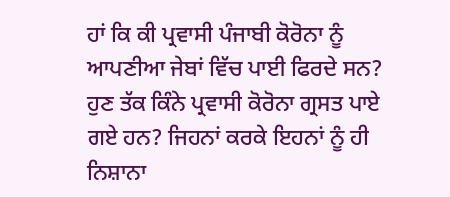ਹਾਂ ਕਿ ਕੀ ਪ੍ਰਵਾਸੀ ਪੰਜਾਬੀ ਕੋਰੋਨਾ ਨੂੰ ਆਪਣੀਆ ਜੇਬਾਂ ਵਿੱਚ ਪਾਈ ਫਿਰਦੇ ਸਨ? ਹੁਣ ਤੱਕ ਕਿੰਨੇ ਪ੍ਰਵਾਸੀ ਕੋਰੋਨਾ ਗ੍ਰਸਤ ਪਾਏ ਗਏ ਹਨ? ਜਿਹਨਾਂ ਕਰਕੇ ਇਹਨਾਂ ਨੂੰ ਹੀ ਨਿਸ਼ਾਨਾ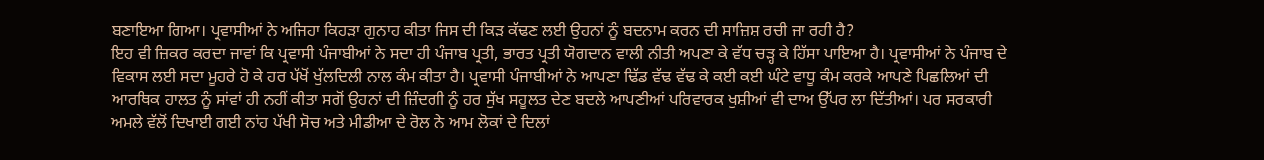ਬਣਾਇਆ ਗਿਆ। ਪ੍ਰਵਾਸੀਆਂ ਨੇ ਅਜਿਹਾ ਕਿਹੜਾ ਗੁਨਾਹ ਕੀਤਾ ਜਿਸ ਦੀ ਕਿੜ ਕੱਢਣ ਲਈ ਉਹਨਾਂ ਨੂੰ ਬਦਨਾਮ ਕਰਨ ਦੀ ਸਾਜ਼ਿਸ਼ ਰਚੀ ਜਾ ਰਹੀ ਹੈ?
ਇਹ ਵੀ ਜ਼ਿਕਰ ਕਰਦਾ ਜਾਵਾਂ ਕਿ ਪ੍ਰਵਾਸੀ ਪੰਜਾਬੀਆਂ ਨੇ ਸਦਾ ਹੀ ਪੰਜਾਬ ਪ੍ਰਤੀ, ਭਾਰਤ ਪ੍ਰਤੀ ਯੋਗਦਾਨ ਵਾਲੀ ਨੀਤੀ ਅਪਣਾ ਕੇ ਵੱਧ ਚੜ੍ਹ ਕੇ ਹਿੱਸਾ ਪਾਇਆ ਹੈ। ਪ੍ਰਵਾਸੀਆਂ ਨੇ ਪੰਜਾਬ ਦੇ ਵਿਕਾਸ ਲਈ ਸਦਾ ਮੂਹਰੇ ਹੋ ਕੇ ਹਰ ਪੱਖੋਂ ਖੁੱਲਦਿਲੀ ਨਾਲ ਕੰਮ ਕੀਤਾ ਹੈ। ਪ੍ਰਵਾਸੀ ਪੰਜਾਬੀਆਂ ਨੇ ਆਪਣਾ ਢਿੱਡ ਵੱਢ ਵੱਢ ਕੇ ਕਈ ਕਈ ਘੰਟੇ ਵਾਧੂ ਕੰਮ ਕਰਕੇ ਆਪਣੇ ਪਿਛਲਿਆਂ ਦੀ ਆਰਥਿਕ ਹਾਲਤ ਨੂੰ ਸਾਂਵਾਂ ਹੀ ਨਹੀਂ ਕੀਤਾ ਸਗੋਂ ਉਹਨਾਂ ਦੀ ਜ਼ਿੰਦਗੀ ਨੂੰ ਹਰ ਸੁੱਖ ਸਹੂਲਤ ਦੇਣ ਬਦਲੇ ਆਪਣੀਆਂ ਪਰਿਵਾਰਕ ਖੁਸ਼ੀਆਂ ਵੀ ਦਾਅ ਉੱਪਰ ਲਾ ਦਿੱਤੀਆਂ। ਪਰ ਸਰਕਾਰੀ ਅਮਲੇ ਵੱਲੋਂ ਦਿਖਾਈ ਗਈ ਨਾਂਹ ਪੱਖੀ ਸੋਚ ਅਤੇ ਮੀਡੀਆ ਦੇ ਰੋਲ ਨੇ ਆਮ ਲੋਕਾਂ ਦੇ ਦਿਲਾਂ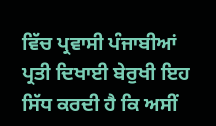ਵਿੱਚ ਪ੍ਰਵਾਸੀ ਪੰਜਾਬੀਆਂ ਪ੍ਰਤੀ ਦਿਖਾਈ ਬੇਰੁਖੀ ਇਹ ਸਿੱਧ ਕਰਦੀ ਹੈ ਕਿ ਅਸੀਂ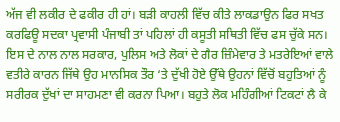ਅੱਜ ਵੀ ਲਕੀਰ ਦੇ ਫਕੀਰ ਹੀ ਹਾਂ। ਬੜੀ ਕਾਹਲੀ ਵਿੱਚ ਕੀਤੇ ਲਾਕਡਾਉਨ ਫਿਰ ਸਖਤ ਕਰਫਿਊ ਸਦਕਾ ਪ੍ਰਵਾਸੀ ਪੰਜਾਬੀ ਤਾਂ ਪਹਿਲਾਂ ਹੀ ਕਸੂਤੀ ਸਥਿਤੀ ਵਿੱਚ ਫਸ ਚੁੱਕੇ ਸਨ। ਇਸ ਦੇ ਨਾਲ ਨਾਲ ਸਰਕਾਰ, ਪੁਲਿਸ ਅਤੇ ਲੋਕਾਂ ਦੇ ਗੈਰ ਜ਼ਿੰਮੇਵਾਰ ਤੇ ਮਤਰੇਇਆਂ ਵਾਲੇ ਵਤੀਰੇ ਕਾਰਨ ਜਿੱਥੇ ਉਹ ਮਾਨਸਿਕ ਤੌਰ ‘ਤੇ ਦੁੱਖੀ ਹੋਏ ਉੱਥੇ ਉਹਨਾਂ ਵਿੱਚੋਂ ਬਹੁਤਿਆਂ ਨੂੰ ਸਰੀਰਕ ਦੁੱਖਾਂ ਦਾ ਸਾਹਮਣਾ ਵੀ ਕਰਨਾ ਪਿਆ। ਬਹੁਤੇ ਲੋਕ ਮਹਿੰਗੀਆਂ ਟਿਕਟਾਂ ਲੈ ਕੇ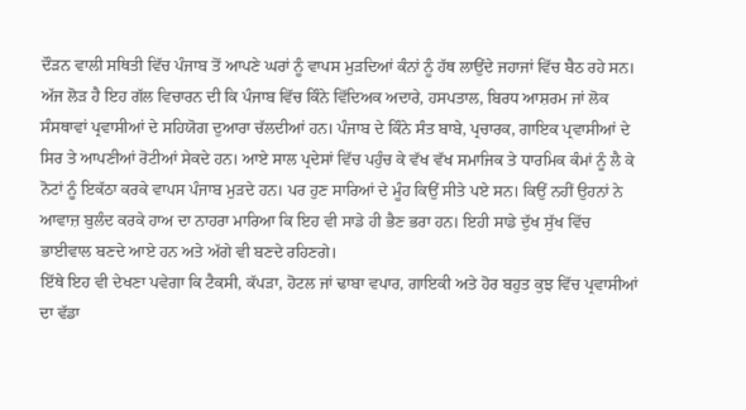ਦੌੜਨ ਵਾਲੀ ਸਥਿਤੀ ਵਿੱਚ ਪੰਜਾਬ ਤੋਂ ਆਪਣੇ ਘਰਾਂ ਨੂੰ ਵਾਪਸ ਮੁੜਦਿਆਂ ਕੰਨਾਂ ਨੂੰ ਹੱਥ ਲਾਉਂਦੇ ਜਹਾਜਾਂ ਵਿੱਚ ਬੈਠ ਰਹੇ ਸਨ।
ਅੱਜ ਲੋੜ ਹੈ ਇਹ ਗੱਲ ਵਿਚਾਰਨ ਦੀ ਕਿ ਪੰਜਾਬ ਵਿੱਚ ਕਿੰਨੇ ਵਿੱਦਿਅਕ ਅਦਾਰੇ, ਹਸਪਤਾਲ, ਬਿਰਧ ਆਸ਼ਰਮ ਜਾਂ ਲੋਕ ਸੰਸਥਾਵਾਂ ਪ੍ਰਵਾਸੀਆਂ ਦੇ ਸਹਿਯੋਗ ਦੁਆਰਾ ਚੱਲਦੀਆਂ ਹਨ। ਪੰਜਾਬ ਦੇ ਕਿੰਨੇ ਸੰਤ ਬਾਬੇ, ਪ੍ਰਚਾਰਕ, ਗਾਇਕ ਪ੍ਰਵਾਸੀਆਂ ਦੇ ਸਿਰ ਤੇ ਆਪਣੀਆਂ ਰੋਟੀਆਂ ਸੇਕਦੇ ਹਨ। ਆਏ ਸਾਲ ਪ੍ਰਦੇਸਾਂ ਵਿੱਚ ਪਹੁੰਚ ਕੇ ਵੱਖ ਵੱਖ ਸਮਾਜਿਕ ਤੇ ਧਾਰਮਿਕ ਕੰਮਾਂ ਨੂੰ ਲੈ ਕੇ ਨੋਟਾਂ ਨੂੰ ਇਕੱਠਾ ਕਰਕੇ ਵਾਪਸ ਪੰਜਾਬ ਮੁੜਦੇ ਹਨ। ਪਰ ਹੁਣ ਸਾਰਿਆਂ ਦੇ ਮੂੰਹ ਕਿਉਂ ਸੀਤੇ ਪਏ ਸਨ। ਕਿਉਂ ਨਹੀਂ ਉਹਨਾਂ ਨੇ ਆਵਾਜ਼ ਬੁਲੰਦ ਕਰਕੇ ਹਾਅ ਦਾ ਨਾਹਰਾ ਮਾਰਿਆ ਕਿ ਇਹ ਵੀ ਸਾਡੇ ਹੀ ਭੈਣ ਭਰਾ ਹਨ। ਇਹੀ ਸਾਡੇ ਦੁੱਖ ਸੁੱਖ ਵਿੱਚ ਭਾਈਵਾਲ ਬਣਦੇ ਆਏ ਹਨ ਅਤੇ ਅੱਗੇ ਵੀ ਬਣਦੇ ਰਹਿਣਗੇ।
ਇੱਥੇ ਇਹ ਵੀ ਦੇਖਣਾ ਪਵੇਗਾ ਕਿ ਟੈਕਸੀ, ਕੱਪੜਾ, ਹੋਟਲ ਜਾਂ ਢਾਬਾ ਵਪਾਰ, ਗਾਇਕੀ ਅਤੇ ਹੋਰ ਬਹੁਤ ਕੁਝ ਵਿੱਚ ਪ੍ਰਵਾਸੀਆਂ ਦਾ ਵੱਡਾ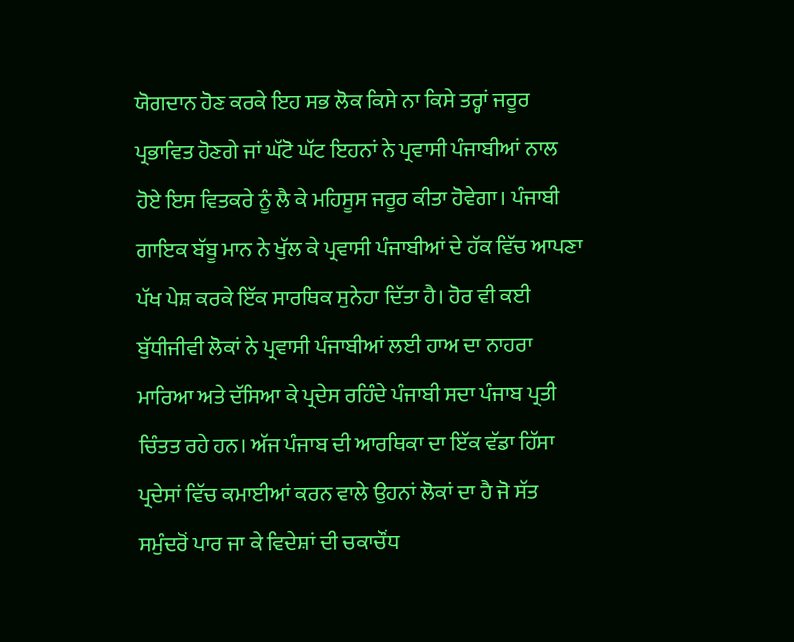ਯੋਗਦਾਨ ਹੋਣ ਕਰਕੇ ਇਹ ਸਭ ਲੋਕ ਕਿਸੇ ਨਾ ਕਿਸੇ ਤਰ੍ਹਾਂ ਜਰੂਰ ਪ੍ਰਭਾਵਿਤ ਹੋਣਗੇ ਜਾਂ ਘੱਟੋ ਘੱਟ ਇਹਨਾਂ ਨੇ ਪ੍ਰਵਾਸੀ ਪੰਜਾਬੀਆਂ ਨਾਲ ਹੋਏ ਇਸ ਵਿਤਕਰੇ ਨੂੰ ਲੈ ਕੇ ਮਹਿਸੂਸ ਜਰੂਰ ਕੀਤਾ ਹੋਵੇਗਾ। ਪੰਜਾਬੀ ਗਾਇਕ ਬੱਬੂ ਮਾਨ ਨੇ ਖੁੱਲ ਕੇ ਪ੍ਰਵਾਸੀ ਪੰਜਾਬੀਆਂ ਦੇ ਹੱਕ ਵਿੱਚ ਆਪਣਾ ਪੱਖ ਪੇਸ਼ ਕਰਕੇ ਇੱਕ ਸਾਰਥਿਕ ਸੁਨੇਹਾ ਦਿੱਤਾ ਹੈ। ਹੋਰ ਵੀ ਕਈ ਬੁੱਧੀਜੀਵੀ ਲੋਕਾਂ ਨੇ ਪ੍ਰਵਾਸੀ ਪੰਜਾਬੀਆਂ ਲਈ ਹਾਅ ਦਾ ਨਾਹਰਾ ਮਾਰਿਆ ਅਤੇ ਦੱਸਿਆ ਕੇ ਪ੍ਰਦੇਸ ਰਹਿੰਦੇ ਪੰਜਾਬੀ ਸਦਾ ਪੰਜਾਬ ਪ੍ਰਤੀ ਚਿੰਤਤ ਰਹੇ ਹਨ। ਅੱਜ ਪੰਜਾਬ ਦੀ ਆਰਥਿਕਾ ਦਾ ਇੱਕ ਵੱਡਾ ਹਿੱਸਾ ਪ੍ਰਦੇਸਾਂ ਵਿੱਚ ਕਮਾਈਆਂ ਕਰਨ ਵਾਲੇ ਉਹਨਾਂ ਲੋਕਾਂ ਦਾ ਹੈ ਜੋ ਸੱਤ ਸਮੁੰਦਰੋਂ ਪਾਰ ਜਾ ਕੇ ਵਿਦੇਸ਼ਾਂ ਦੀ ਚਕਾਚੌਂਧ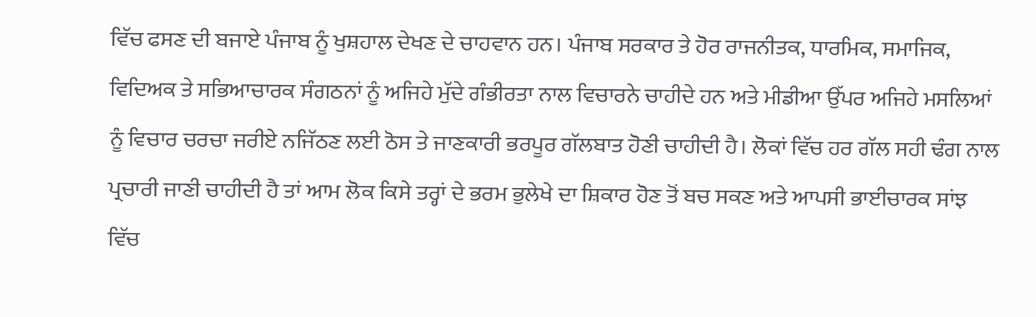ਵਿੱਚ ਫਸਣ ਦੀ ਬਜਾਏ ਪੰਜਾਬ ਨੂੰ ਖੁਸ਼ਹਾਲ ਦੇਖਣ ਦੇ ਚਾਹਵਾਨ ਹਨ। ਪੰਜਾਬ ਸਰਕਾਰ ਤੇ ਹੋਰ ਰਾਜਨੀਤਕ, ਧਾਰਮਿਕ, ਸਮਾਜਿਕ, ਵਿਦਿਅਕ ਤੇ ਸਭਿਆਚਾਰਕ ਸੰਗਠਨਾਂ ਨੂੰ ਅਜਿਹੇ ਮੁੱਦੇ ਗੰਭੀਰਤਾ ਨਾਲ ਵਿਚਾਰਨੇ ਚਾਹੀਦੇ ਹਨ ਅਤੇ ਮੀਡੀਆ ਉੱਪਰ ਅਜਿਹੇ ਮਸਲਿਆਂ ਨੂੰ ਵਿਚਾਰ ਚਰਚਾ ਜਰੀਏ ਨਜਿੱਠਣ ਲਈ ਠੋਸ ਤੇ ਜਾਣਕਾਰੀ ਭਰਪੂਰ ਗੱਲਬਾਤ ਹੋਣੀ ਚਾਹੀਦੀ ਹੈ। ਲੋਕਾਂ ਵਿੱਚ ਹਰ ਗੱਲ ਸਹੀ ਢੰਗ ਨਾਲ ਪ੍ਰਚਾਰੀ ਜਾਣੀ ਚਾਹੀਦੀ ਹੈ ਤਾਂ ਆਮ ਲੋਕ ਕਿਸੇ ਤਰ੍ਹਾਂ ਦੇ ਭਰਮ ਭੁਲੇਖੇ ਦਾ ਸ਼ਿਕਾਰ ਹੋਣ ਤੋਂ ਬਚ ਸਕਣ ਅਤੇ ਆਪਸੀ ਭਾਈਚਾਰਕ ਸਾਂਝ ਵਿੱਚ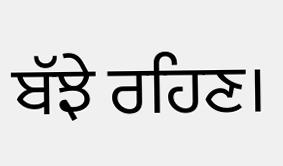ਬੱਝੇ ਰਹਿਣ।